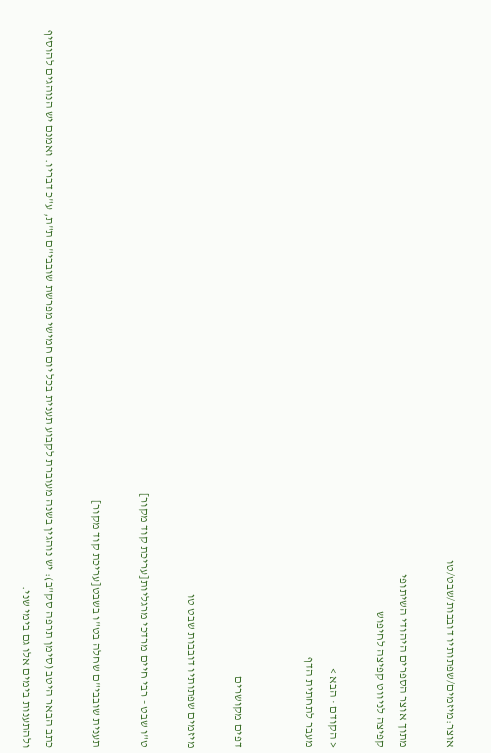אוצר:מיזמים/שפתותיו דובבות/שבט/טו

מתוך אוצר הספרים היהודי השיתופי
קפיצה לניווט קפיצה לחיפוש

< הקודם · הבא >
מעבר לתחתית הדף


דפים מקושרים

מיזמים שפתותיו דובבות שבט טו

ט"ו שבט - רבי חיים מרדכי מרגליות[עריכת קוד מקור]

תענית שובבי"ם שחלה בט"ו בשבט[עריכת קוד מקור]

כתב הבאר היטב (סימן תרפה סק"ב): יש נוהגין בשנה מעוברת לקבוע תענית בכל יום חמישי מפרשת שובבי"ם ת"ת, ע"כ דבריו. ואמנם יש הנוהגים להוסיף ולהתענות בימים אלו גם בימי שני.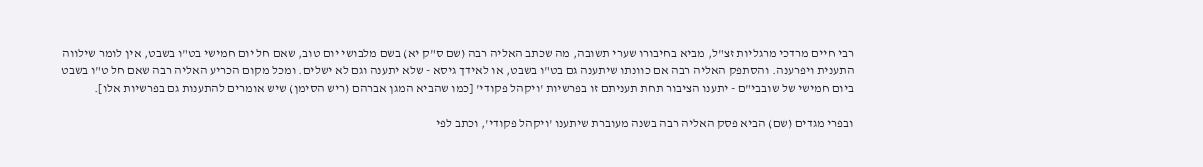רבי חיים מרדכי מרגליות זצ"ל, מביא בחיבורו שערי תשובה, מה שכתב האליה רבה (שם ס"ק יא) בשם מלבושי יום טוב, שאם חל יום חמישי בט"ו בשבט, אין לומר שילווה התענית ויפרענה. והסתפק האליה רבה אם כוונתו שיתענה גם בט"ו בשבט, או לאידך גיסא - שלא יתענה וגם לא ישלים. ומכל מקום הכריע האליה רבה שאם חל ט"ו בשבט ביום חמישי של שובבי"ם - יתענו הציבור תחת תעניתם זו בפרשיות 'ויקהל פקודי' [כמו שהביא המגן אברהם (ריש הסימן) שיש אומרים להתענות גם בפרשיות אלו].

ובפרי מגדים (שם) הביא פסק האליה רבה בשנה מעוברת שיתענו 'ויקהל פקודי', וכתב לפי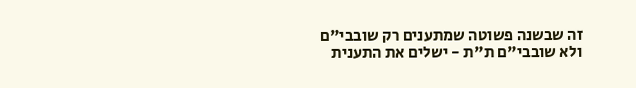זה שבשנה פשוטה שמתענים רק שובבי"ם ולא שובבי"ם ת"ת - ישלים את התענית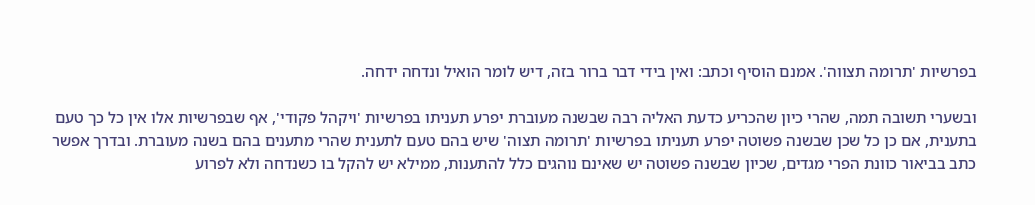בפרשיות 'תרומה תצווה'. אמנם הוסיף וכתב: ואין בידי דבר ברור בזה, דיש לומר הואיל ונדחה ידחה.

ובשערי תשובה תמה, שהרי כיון שהכריע כדעת האליה רבה שבשנה מעוברת יפרע תעניתו בפרשיות 'ויקהל פקודי', אף שבפרשיות אלו אין כל כך טעם בתענית, אם כן כל שכן שבשנה פשוטה יפרע תעניתו בפרשיות 'תרומה תצוה' שיש בהם טעם לתענית שהרי מתענים בהם בשנה מעוברת. ובדרך אפשר כתב בביאור כוונת הפרי מגדים, שכיון שבשנה פשוטה יש שאינם נוהגים כלל להתענות, ממילא יש להקל בו כשנדחה ולא לפרוע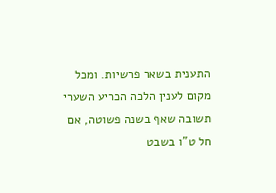התענית בשאר פרשיות. ומכל מקום לענין הלכה הכריע השערי תשובה שאף בשנה פשוטה, אם חל ט"ו בשבט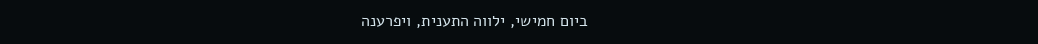ביום חמישי, ילווה התענית, ויפרענה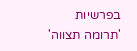בפרשיות 'תרומה תצווה'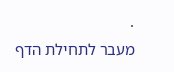·
מעבר לתחילת הדף